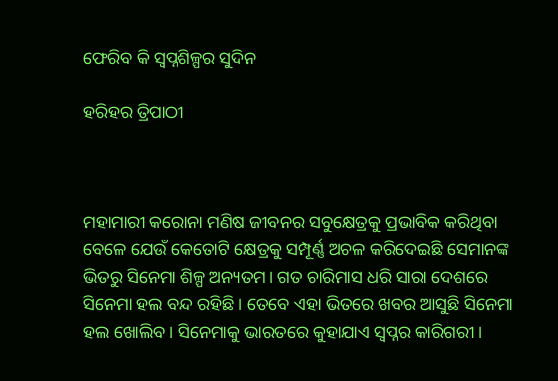ଫେରିବ କି ସ୍ବପ୍ନଶିଳ୍ପର ସୁଦିନ

ହରିହର ତ୍ରିପାଠୀ



ମହାମାରୀ କରୋନା ମଣିଷ ଜୀବନର ସବୁକ୍ଷେତ୍ରକୁ ପ୍ରଭାବିକ କରିଥିବା ବେଳେ ଯେଉଁ କେତୋଟି କ୍ଷେତ୍ରକୁ ସମ୍ପୂର୍ଣ୍ଣ ଅଚଳ କରିଦେଇଛି ସେମାନଙ୍କ ଭିତରୁ ସିନେମା ଶିଳ୍ପ ଅନ୍ୟତମ। ଗତ ଚାରିମାସ ଧରି ସାରା ଦେଶରେ ସିନେମା ହଲ ବନ୍ଦ ରହିଛି । ତେବେ ଏହା ଭିତରେ ଖବର ଆସୁଛି ସିନେମା ହଲ ଖୋଲିବ। ସିନେମାକୁ ଭାରତରେ କୁହାଯାଏ ସ୍ବପ୍ନର କାରିଗରୀ।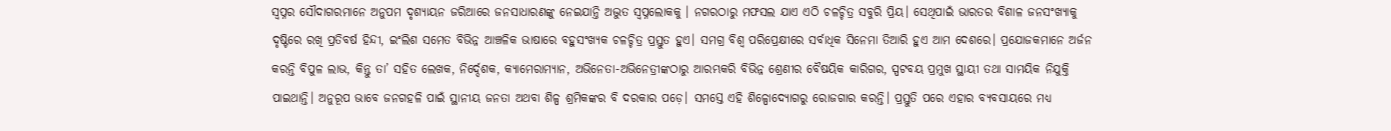ସ୍ବପ୍ନର ସୌଦାଗରମାନେ ଅନୁପମ ଦୃଶ୍ୟାୟନ ଜରିଆରେ ଜନସାଧାରଣଙ୍କୁ ନେଇଯାନ୍ତି ଅଦ୍ଭୁତ ସ୍ବପ୍ନଲୋକକୁ । ନଗରଠାରୁ ମଫସଲ ଯାଏ ଏଠି ଚଳଚ୍ଚିତ୍ର ସବୁରି ପ୍ରିୟ। ସେଥିପାଇଁ ଭାରତର ବିଶାଳ ଜନସଂଖ୍ୟାକୁ ଦୃଷ୍ଟିରେ ରଖି ପ୍ରତିବର୍ଷ ହିନ୍ଦୀ, ଇଂଲିଶ ସମେତ ବିଭିନ୍ନ ଆଞ୍ଚଳିକ ଭାଷାରେ ବହୁସଂଖ୍ୟକ ଚଳଚ୍ଚିତ୍ର ପ୍ରସ୍ତୁତ ହୁଏ। ସମଗ୍ର ବିଶ୍ୱ ପରିପ୍ରେକ୍ଷୀରେ ସର୍ବାଧିକ ସିନେମା ତିଆରି ହୁଏ ଆମ ଦେଶରେ। ପ୍ରଯୋଜକମାନେ ଅର୍ଜନ କରନ୍ତି ବିପୁଳ ଲାଭ, କିନ୍ତୁ ତା’ ସହିତ ଲେଖକ, ନିର୍ଦ୍ଦେଶକ, କ୍ୟାମେରାମ୍ୟାନ, ଅଭିନେତା-ଅଭିନେତ୍ରୀଙ୍କଠାରୁ ଆରମ୍ଭକରି ବିଭିନ୍ନ ଶ୍ରେଣୀର ବୈଷୟିକ କାରିଗର, ସ୍ପଟବୟ ପ୍ରମୁଖ ସ୍ଥାୟୀ ତଥା ସାମୟିକ ନିଯୁକ୍ତି ପାଇଥାନ୍ତି। ଅନୁରୂପ ଭାବେ ଜନଗହଳି ପାଇଁ ସ୍ଥାନୀୟ ଜନତା ଅଥବା ଶିଳ୍ପ ଶ୍ରମିକଙ୍କର ବି ଦରକାର ପଡ଼େ। ସମସ୍ତେ ଏହି ଶିଳ୍ପୋଦ୍ୟୋଗରୁ ରୋଜଗାର କରନ୍ତି। ପ୍ରସ୍ତୁତି ପରେ ଏହାର ବ୍ୟବସାୟରେ ମଧ୍ୟ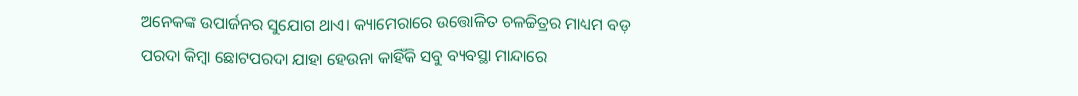ଅନେକଙ୍କ ଉପାର୍ଜନର ସୁଯୋଗ ଥାଏ। କ୍ୟାମେରାରେ ଉତ୍ତୋଳିତ ଚଳଚ୍ଚିତ୍ରର ମାଧ୍ୟମ ବଡ଼ ପରଦା କିମ୍ବା ଛୋଟପରଦା ଯାହା ହେଉନା କାହିଁକି ସବୁ ବ୍ୟବସ୍ଥା ମାନ୍ଦାରେ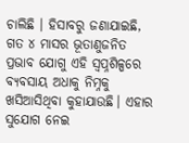ଚାଲିଛି । ହିସାବରୁ ଜଣାଯାଇଛି, ଗତ ୪ ମାସର ଭୂତାଣୁଜନିତ ପ୍ରଭାବ ଯୋଗୁ ଏହି ସ୍ବପ୍ନଶିଳ୍ପରେ ବ୍ୟବସାୟ ଅଧାକୁ ନିମ୍ନକୁ ଖସିଆସିଥିବା କୁହାଯାଉଛି। ଏହାର ସୁଯୋଗ ନେଇ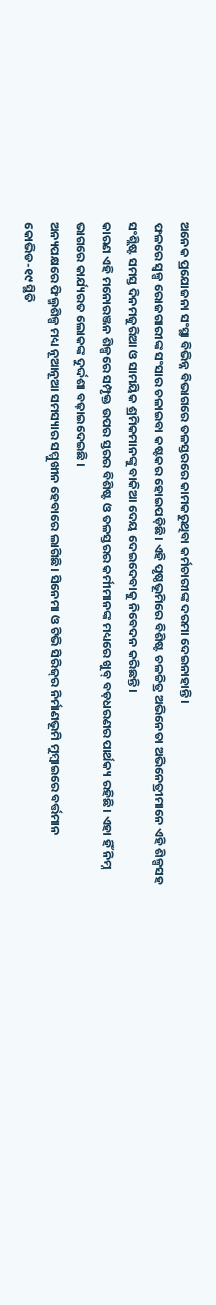ଅନେକ ପ୍ରଯୋଜନା ସଂସ୍ଥା ବିଭିନ୍ନ ବିଭାଗରେ ତଳସ୍ତରରେ କାମକରୁଥିବା କର୍ମଚାରୀଙ୍କ ଦରମା ଦେଇନାହାନ୍ତି।
ଫଳରେ ସ୍ବଳ୍ପ ରୋଜଗାରୀଙ୍କ ସଂସାର ଚଳାଇବା କଷ୍ଟକର ହୋଇପଡ଼ିଛି। ଏହି ପୃଷ୍ଠଭୂମିରେ ବିଶିଷ୍ଟ ଚଳଚ୍ଚିତ୍ର ଅଭିନେତା ଅଭିନେତ୍ରୀମାନେ ଏହି ଶିଳ୍ପସହ ସଂଶ୍ଲିଷ୍ଟ ସମସ୍ତ ଦିନମଜୁରିଆ ଓ ସାମୟିକ ଶ୍ରମିକମାନଙ୍କୁ ବାକିଆ ଦେୟ ଦେଇଦେବାକୁ ନିବେଦନ କରିଛନ୍ତି।
କାରଣ ଏହି ମନୋରଞ୍ଜନ ଶିଳ୍ପରେ ସମ୍ପୃକ୍ତ ଉପର ସ୍ତରର ବିଶିଷ୍ଟ ଓ ତଳସ୍ତରର କର୍ମୀମାନଙ୍କ ମଧ୍ୟରେ ଖୁବ୍‌ ବଡ଼ଧରଣର ପାର୍ଥକ୍ୟ ରହିଛି। ଏହା ହିଁ ନିମ୍ନ ଭାଗରେ କାର୍ଯ୍ୟରତ ଲୋକଙ୍କ ଦୁର୍ଦ୍ଦଶା ବଢ଼ାଇଦେଇଛି ।
ଅନ୍ୟପକ୍ଷରେ ଫିଲ୍ମଶିଳ୍ପ ମଧ୍ୟ ନୂଆନୂଆ ସମସ୍ୟାର ସମ୍ମୁଖୀନ ହେବାରେ ଲାଗିଛି। ସିନେମା ଓ ଟିଭି ସିରିଜ୍‌ର ନିର୍ମାଣଭୂମି ମୁମ୍ବାଇରେ ବର୍ତ୍ତମାନ କୋଭିଡ-୧୯ ସ୍ଥିତି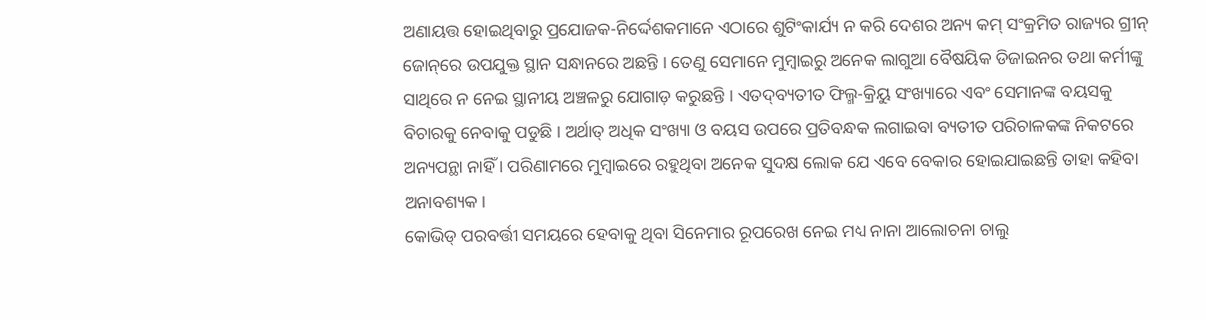ଅଣାୟତ୍ତ ହୋଇଥିବାରୁ ପ୍ରଯୋଜକ-ନିର୍ଦ୍ଦେଶକମାନେ ଏଠାରେ ଶୁଟିଂକାର୍ଯ୍ୟ ନ କରି ଦେଶର ଅନ୍ୟ କମ୍‌ ସଂକ୍ରମିତ ରାଜ୍ୟର ଗ୍ରୀନ୍‌ ଜୋନ୍‌ରେ ଉପଯୁକ୍ତ ସ୍ଥାନ ସନ୍ଧାନରେ ଅଛନ୍ତି । ତେଣୁ ସେମାନେ ମୁମ୍ବାଇରୁ ଅନେକ ଲାଗୁଆ ବୈଷୟିକ ଡିଜାଇନର ତଥା କର୍ମୀଙ୍କୁ ସାଥିରେ ନ ନେଇ ସ୍ଥାନୀୟ ଅଞ୍ଚଳରୁ ଯୋଗାଡ଼ କରୁଛନ୍ତି । ଏତଦ୍‌ବ୍ୟତୀତ ଫିଲ୍ମ-କ୍ରିୟୁ ସଂଖ୍ୟାରେ ଏବଂ ସେମାନଙ୍କ ବୟସକୁ ବିଚାରକୁ ନେବାକୁ ପଡୁଛି । ଅର୍ଥାତ୍‌ ଅଧିକ ସଂଖ୍ୟା ଓ ବୟସ ଉପରେ ପ୍ରତିବନ୍ଧକ ଲଗାଇବା ବ୍ୟତୀତ ପରିଚାଳକଙ୍କ ନିକଟରେ ଅନ୍ୟପନ୍ଥା ନାହିଁ । ପରିଣାମରେ ମୁମ୍ବାଇରେ ରହୁଥିବା ଅନେକ ସୁଦକ୍ଷ ଲୋକ ଯେ ଏବେ ବେକାର ହୋଇଯାଇଛନ୍ତି ତାହା କହିବା ଅନାବଶ୍ୟକ।
କୋଭିଡ୍‌ ପରବର୍ତ୍ତୀ ସମୟରେ ହେବାକୁ ଥିବା ସିନେମାର ରୂପରେଖ ନେଇ ମଧ୍ୟ ନାନା ଆଲୋଚନା ଚାଲୁ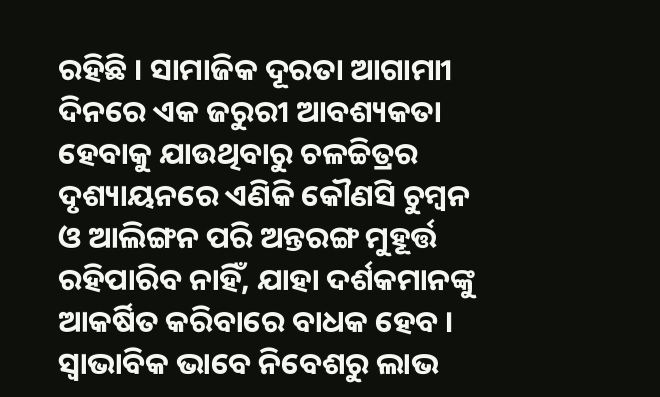ରହିଛି । ସାମାଜିକ ଦୂରତା ଆଗାମାୀ ଦିନରେ ଏକ ଜରୁରୀ ଆବଶ୍ୟକତା ହେବାକୁ ଯାଉଥିବାରୁ ଚଳଚ୍ଚିତ୍ରର ଦୃଶ୍ୟାୟନରେ ଏଣିକି କୌଣସି ଚୁମ୍ବନ ଓ ଆଲିଙ୍ଗନ ପରି ଅନ୍ତରଙ୍ଗ ମୁହୂର୍ତ୍ତ ରହିପାରିବ ନାହିଁ, ଯାହା ଦର୍ଶକମାନଙ୍କୁ ଆକର୍ଷିତ କରିବାରେ ବାଧକ ହେବ । ସ୍ବାଭାବିକ ଭାବେ ନିବେଶରୁ ଲାଭ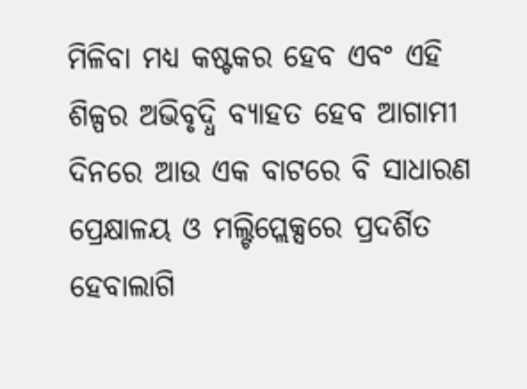ମିଳିବା ମଧ୍ୟ କଷ୍ଟକର ହେବ ଏବଂ ଏହି ଶିଳ୍ପର ଅଭିବୃଦ୍ଧି ବ୍ୟାହତ ହେବ ଆଗାମୀ ଦିନରେ ଆଉ ଏକ ବାଟରେ ବି ସାଧାରଣ ପ୍ରେକ୍ଷାଳୟ ଓ ମଲ୍ଟିପ୍ଲେକ୍ସରେ ପ୍ରଦର୍ଶିତ ହେବାଲାଗି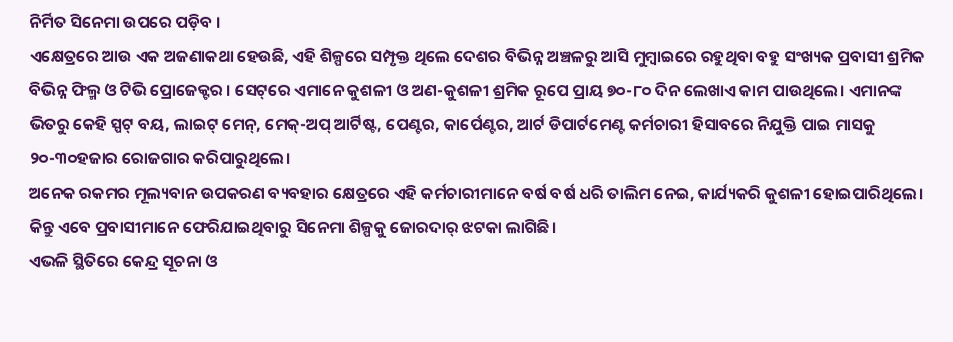ନିର୍ମିତ ସିନେମା ଉପରେ ପଡ଼ିବ ।
ଏକ୍ଷେତ୍ରରେ ଆଉ ଏକ ଅଜଣାକଥା ହେଉଛି, ଏହି ଶିଳ୍ପରେ ସମ୍ପୃକ୍ତ ଥିଲେ ଦେଶର ବିଭିନ୍ନ ଅଞ୍ଚଳରୁ ଆସି ମୁମ୍ବାଇରେ ରହୁଥିବା ବହୁ ସଂଖ୍ୟକ ପ୍ରବାସୀ ଶ୍ରମିକ ବିଭିନ୍ନ ଫିଲ୍ମ ଓ ଟିଭି ପ୍ରୋଜେକ୍ଟର । ସେଟ୍‌ରେ ଏମାନେ କୁଶଳୀ ଓ ଅଣ-କୁଶଳୀ ଶ୍ରମିକ ରୂପେ ପ୍ରାୟ ୭୦-୮୦ ଦିନ ଲେଖାଏ କାମ ପାଉଥିଲେ। ଏମାନଙ୍କ ଭିତରୁ କେହି ସ୍ପଟ୍‌ ବୟ, ଲାଇଟ୍‌ ମେନ୍‌, ମେକ୍‌-ଅପ୍‌ ଆର୍ଟିଷ୍ଟ, ପେଣ୍ଟର, କାର୍ପେଣ୍ଟର, ଆର୍ଟ ଡିପାର୍ଟମେଣ୍ଟ କର୍ମଚାରୀ ହିସାବରେ ନିଯୁକ୍ତି ପାଇ ମାସକୁ ୨୦-୩୦ହଜାର ରୋଜଗାର କରିପାରୁଥିଲେ।
ଅନେକ ରକମର ମୂଲ୍ୟବାନ ଉପକରଣ ବ୍ୟବହାର କ୍ଷେତ୍ରରେ ଏହି କର୍ମଚାରୀମାନେ ବର୍ଷ ବର୍ଷ ଧରି ତାଲିମ ନେଇ, କାର୍ଯ୍ୟକରି କୁଶଳୀ ହୋଇପାରିଥିଲେ। କିନ୍ତୁ ଏବେ ପ୍ରବାସୀମାନେ ଫେରିଯାଇଥିବାରୁ ସିନେମା ଶିଳ୍ପକୁ ଜୋରଦାର୍‌ ଝଟକା ଲାଗିଛି।
ଏଭଳି ସ୍ଥିତିରେ କେନ୍ଦ୍ର ସୂଚନା ଓ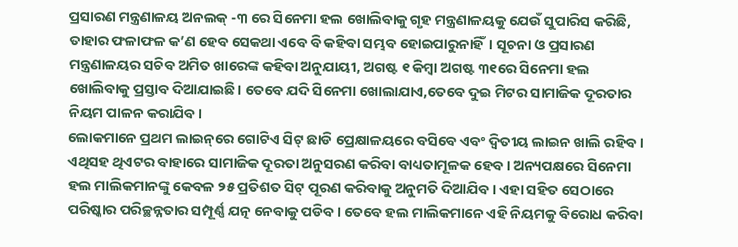ପ୍ରସାରଣ ମନ୍ତ୍ରଣାଳୟ ଅନଲକ୍‌ -୩ ରେ ସିନେମା ହଲ ଖୋଲିବାକୁ ଗୃହ ମନ୍ତ୍ରଣାଳୟକୁ ଯେଉଁ ସୁପାରିସ କରିଛି, ତାହାର ଫଳାଫଳ କ’ଣ ହେବ ସେକଥା ଏବେ ବି କହିବା ସମ୍ଭବ ହୋଇପାରୁନାହିଁ। ସୂଚନା ଓ ପ୍ରସାରଣ ମନ୍ତ୍ରଣାଳୟର ସଚିବ ଅମିତ ଖାରେଙ୍କ କହିବା ଅନୁଯାୟୀ, ଅଗଷ୍ଟ ୧ କିମ୍ବା ଅଗଷ୍ଟ ୩୧ରେ ସିନେମା ହଲ ଖୋଲିବାକୁ ପ୍ରସ୍ତାବ ଦିଆଯାଇଛି। ତେବେ ଯଦି ସିନେମା ଖୋଲାଯାଏ,ତେବେ ଦୁଇ ମିଟର ସାମାଜିକ ଦୂରତାର ନିୟମ ପାଳନ କରାଯିବ।
ଲୋକମାନେ ପ୍ରଥମ ଲାଇନ୍‌ରେ ଗୋଟିଏ ସିଟ୍‌ ଛାଡି ପ୍ରେକ୍ଷାଳୟରେ ବସିବେ ଏବଂ ଦ୍ୱିତୀୟ ଲାଇନ ଖାଲି ରହିବ। ଏଥିସହ ଥିଏଟର ବାହାରେ ସାମାଜିକ ଦୂରତା ଅନୁସରଣ କରିବା ବାଧ୍ୟତାମୂଳକ ହେବ। ଅନ୍ୟପକ୍ଷରେ ସିନେମା ହଲ ମାଲିକମାନଙ୍କୁ କେବଳ ୨୫ ପ୍ରତିଶତ ସିଟ୍‌ ପୂରଣ କରିବାକୁ ଅନୁମତି ଦିଆଯିବ। ଏହା ସହିତ ସେଠାରେ ପରିଷ୍କାର ପରିଚ୍ଛନ୍ନତାର ସମ୍ପୂର୍ଣ୍ଣ ଯତ୍ନ ନେବାକୁ ପଡିବ। ତେବେ ହଲ ମାଲିକମାନେ ଏହି ନିୟମକୁ ବିରୋଧ କରିବା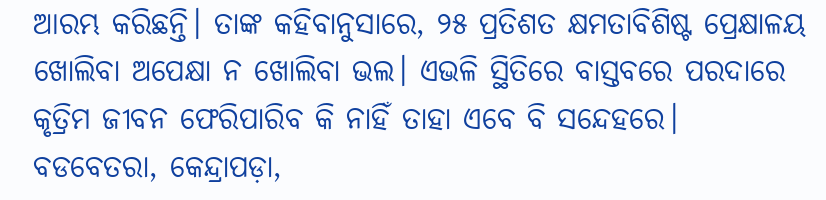ଆରମ୍ଭ କରିଛନ୍ତି। ତାଙ୍କ କହିବାନୁସାରେ, ୨୫ ପ୍ରତିଶତ କ୍ଷମତାବିଶିଷ୍ଟ ପ୍ରେକ୍ଷାଳୟ ଖୋଲିବା ଅପେକ୍ଷା ନ ଖୋଲିବା ଭଲ। ଏଭଳି ସ୍ଥିତିରେ ବାସ୍ତବରେ ପରଦାରେ କୃତ୍ରିମ ଜୀବନ ଫେରିପାରିବ କି ନାହିଁ ତାହା ଏବେ ବି ସନ୍ଦେହରେ।
ବଡବେତରା, କେନ୍ଦ୍ରାପଡ଼ା,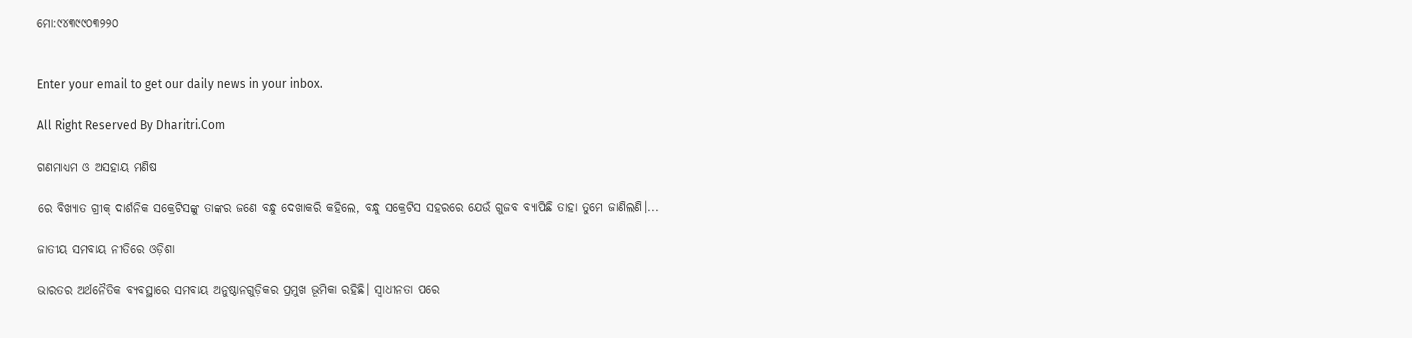ମୋ:୯୪୩୯୯୦୩୨୨୦


Enter your email to get our daily news in your inbox.

All Right Reserved By Dharitri.Com

ଗଣମାଧ୍ୟମ ଓ ଅସହାୟ ମଣିଷ

ରେ ବିଖ୍ୟାତ ଗ୍ରୀକ୍‌ ଦାର୍ଶନିକ ସକ୍ରେଟିସଙ୍କୁ ତାଙ୍କର ଜଣେ ବନ୍ଧୁ ଦେଖାକରି କହିଲେ, ବନ୍ଧୁ ସକ୍ରେଟିସ ସହରରେ ଯେଉଁ ଗୁଜବ ବ୍ୟାପିଛି ତାହା ତୁମେ ଜାଣିଲଣି।...

ଜାତୀୟ ସମବାୟ ନୀତିରେ ଓଡ଼ିଶା

ଭାରତର ଅର୍ଥନୈତିକ ବ୍ୟବସ୍ଥାରେ ସମବାୟ ଅନୁଷ୍ଠାନଗୁଡ଼ିକର ପ୍ରମୁଖ ଭୂମିକା ରହିଛି। ସ୍ବାଧୀନତା ପରେ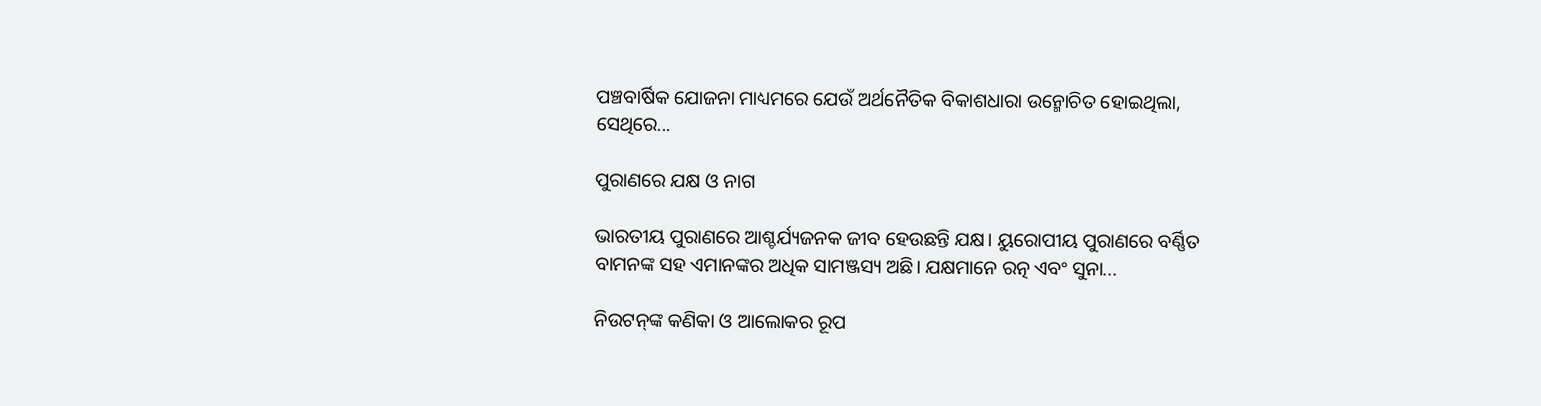ପଞ୍ଚବାର୍ଷିକ ଯୋଜନା ମାଧ୍ୟମରେ ଯେଉଁ ଅର୍ଥନୈତିକ ବିକାଶଧାରା ଉନ୍ମୋଚିତ ହୋଇଥିଲା, ସେଥିରେ...

ପୁରାଣରେ ଯକ୍ଷ ଓ ନାଗ

ଭାରତୀୟ ପୁରାଣରେ ଆଶ୍ଚର୍ଯ୍ୟଜନକ ଜୀବ ହେଉଛନ୍ତି ଯକ୍ଷ। ୟୁରୋପୀୟ ପୁରାଣରେ ବର୍ଣ୍ଣିତ ବାମନଙ୍କ ସହ ଏମାନଙ୍କର ଅଧିକ ସାମଞ୍ଜସ୍ୟ ଅଛି। ଯକ୍ଷମାନେ ରତ୍ନ ଏବଂ ସୁନା...

ନିଉଟନ୍‌ଙ୍କ କଣିକା ଓ ଆଲୋକର ରୂପ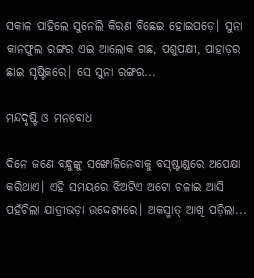ସକାଳ ପାହିଲେ ସୁନେଲି କିରଣ ବିଛେଇ ହୋଇପଡ଼େ। ସୁନା କାନଫୁଲ ରଙ୍ଗର ଏଇ ଆଲୋକ ଗଛ, ପଶୁପକ୍ଷୀ, ପାହାଡ଼ର ଛାଇ ସୃଷ୍ଟିକରେ। ସେ ସୁନା ରଙ୍ଗର...

ମନ୍ଦଦୃଷ୍ଟି ଓ ମନବୋଧ

ଦିନେ ଜଣେ ବନ୍ଧୁଙ୍କୁ ସଙ୍ଖୋଳିନେବାକୁ ବସ୍‌ଷ୍ଟାଣ୍ଡରେ ଅପେକ୍ଷା କରିଥାଏ। ଏହି ସମୟରେ ଝିଅଟିଏ ଅଟୋ ଚଳାଇ ଆସି ପହଁଚିଲା ଯାତ୍ରୀଭଡ଼ା ଉଦ୍ଦେଶ୍ୟରେ। ଅକସ୍ମାତ୍‌ ଆଖି ପଡ଼ିଲା...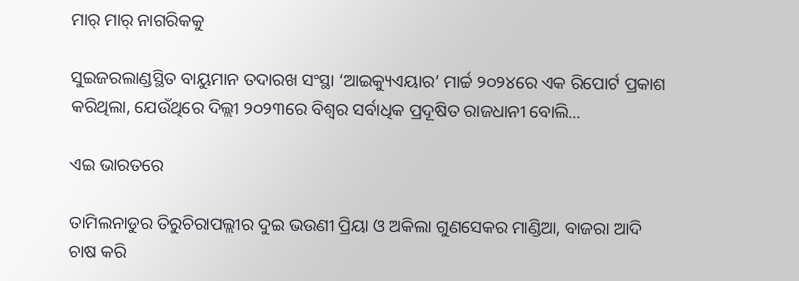ମାର୍‌ ମାର୍‌ ନାଗରିକକୁ

ସୁଇଜରଲାଣ୍ଡସ୍ଥିତ ବାୟୁମାନ ତଦାରଖ ସଂସ୍ଥା ‘ଆଇକ୍ୟୁଏୟାର’ ମାର୍ଚ୍ଚ ୨୦୨୪ରେ ଏକ ରିପୋର୍ଟ ପ୍ରକାଶ କରିଥିଲା, ଯେଉଁଥିରେ ଦିଲ୍ଲୀ ୨୦୨୩ରେ ବିଶ୍ୱର ସର୍ବାଧିକ ପ୍ରଦୂଷିତ ରାଜଧାନୀ ବୋଲି...

ଏଇ ଭାରତରେ

ତାମିଲନାଡୁର ତିରୁଚିରାପଲ୍ଲୀର ଦୁଇ ଭଉଣୀ ପ୍ରିୟା ଓ ଅକିଲା ଗୁଣସେକର ମାଣ୍ଡିଆ, ବାଜରା ଆଦି ଚାଷ କରି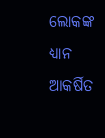ଲୋକଙ୍କ ଧ୍ୟାନ ଆକର୍ଷିତ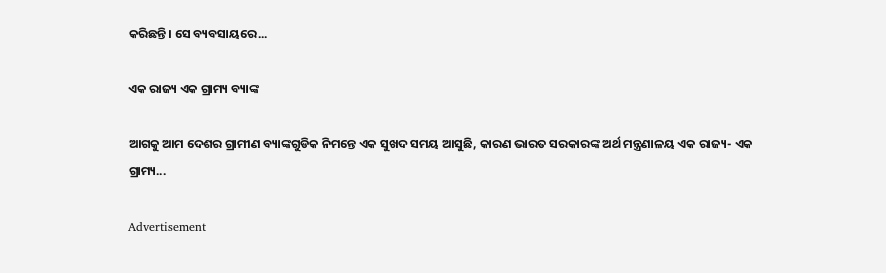କରିଛନ୍ତି। ସେ ବ୍ୟବସାୟରେ...

ଏକ ରାଜ୍ୟ ଏକ ଗ୍ରାମ୍ୟ ବ୍ୟାଙ୍କ

ଆଗକୁ ଆମ ଦେଶର ଗ୍ରାମୀଣ ବ୍ୟାଙ୍କଗୁଡିକ ନିମନ୍ତେ ଏକ ସୁଖଦ ସମୟ ଆସୁଛି, କାରଣ ଭାରତ ସରକାରଙ୍କ ଅର୍ଥ ମନ୍ତ୍ରଣାଳୟ ଏକ ରାଜ୍ୟ- ଏକ ଗ୍ରାମ୍ୟ...

Advertisement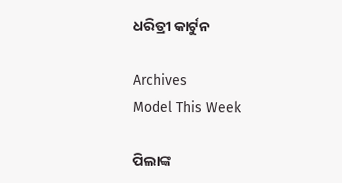ଧରିତ୍ରୀ କାର୍ଟୁନ

Archives
Model This Week

ପିଲାଙ୍କ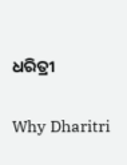ଧରିତ୍ରୀ

Why Dharitri